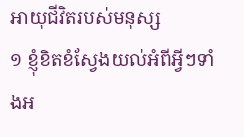អាយុជីវិតរបស់មនុស្ស
១ ខ្ញុំខិតខំស្វែងយល់អំពីអ្វីៗទាំងអ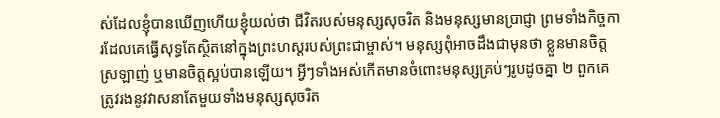ស់ដែលខ្ញុំបានឃើញហើយខ្ញុំយល់ថា ជីវិតរបស់មនុស្សសុចរិត និងមនុស្សមានប្រាជ្ញា ព្រមទាំងកិច្ចការដែលគេធ្វើសុទ្ធតែស្ថិតនៅក្នុងព្រះហស្ដរបស់ព្រះជាម្ចាស់។ មនុស្សពុំអាចដឹងជាមុនថា ខ្លួនមានចិត្តស្រឡាញ់ ឬមានចិត្តស្អប់បានឡើយ។ អ្វីៗទាំងអស់កើតមានចំពោះមនុស្សគ្រប់ៗរូបដូចគ្នា ២ ពួកគេត្រូវរងនូវវាសនាតែមួយទាំងមនុស្សសុចរិត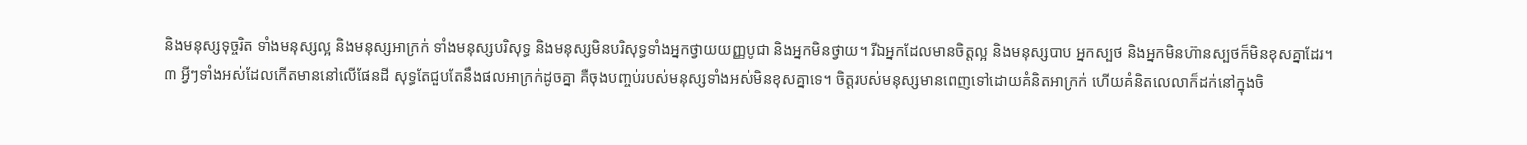និងមនុស្សទុច្ចរិត ទាំងមនុស្សល្អ និងមនុស្សអាក្រក់ ទាំងមនុស្សបរិសុទ្ធ និងមនុស្សមិនបរិសុទ្ធទាំងអ្នកថ្វាយយញ្ញបូជា និងអ្នកមិនថ្វាយ។ រីឯអ្នកដែលមានចិត្តល្អ និងមនុស្សបាប អ្នកស្បថ និងអ្នកមិនហ៊ានស្បថក៏មិនខុសគ្នាដែរ។
៣ អ្វីៗទាំងអស់ដែលកើតមាននៅលើផែនដី សុទ្ធតែជួបតែនឹងផលអាក្រក់ដូចគ្នា គឺចុងបញ្ចប់របស់មនុស្សទាំងអស់មិនខុសគ្នាទេ។ ចិត្តរបស់មនុស្សមានពេញទៅដោយគំនិតអាក្រក់ ហើយគំនិតលេលាក៏ដក់នៅក្នុងចិ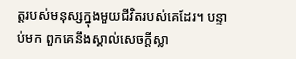ត្តរបស់មនុស្សក្នុងមួយជីវិតរបស់គេដែរ។ បន្ទាប់មក ពួកគេនឹងស្គាល់សេចក្ដីស្លា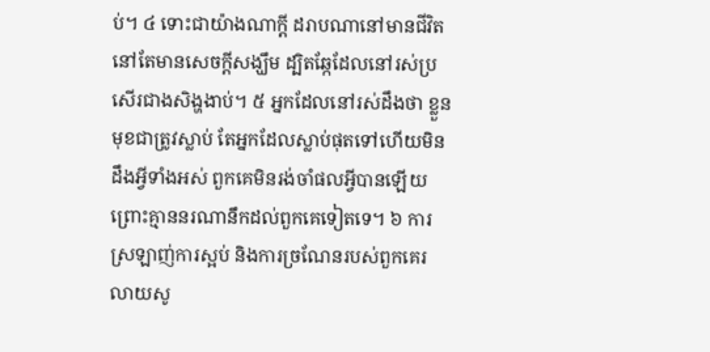ប់។ ៤ ទោះជាយ៉ាងណាក្ដី ដរាបណានៅមានជីវិតនៅតែមានសេចក្ដីសង្ឃឹម ដ្បិតឆ្កែដែលនៅរស់ប្រសើរជាងសិង្ហងាប់។ ៥ អ្នកដែលនៅរស់ដឹងថា ខ្លួនមុខជាត្រូវស្លាប់ តែអ្នកដែលស្លាប់ផុតទៅហើយមិនដឹងអ្វីទាំងអស់ ពួកគេមិនរង់ចាំផលអ្វីបានឡើយ ព្រោះគ្មាននរណានឹកដល់ពួកគេទៀតទេ។ ៦ ការស្រឡាញ់ការស្អប់ និងការច្រណែនរបស់ពួកគេរលាយសូ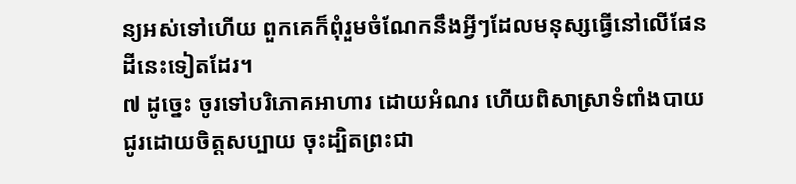ន្យអស់ទៅហើយ ពួកគេក៏ពុំរួមចំណែកនឹងអ្វីៗដែលមនុស្សធ្វើនៅលើផែនដីនេះទៀតដែរ។
៧ ដូច្នេះ ចូរទៅបរិភោគអាហារ ដោយអំណរ ហើយពិសាស្រាទំពាំងបាយជូរដោយចិត្តសប្បាយ ចុះដ្បិតព្រះជា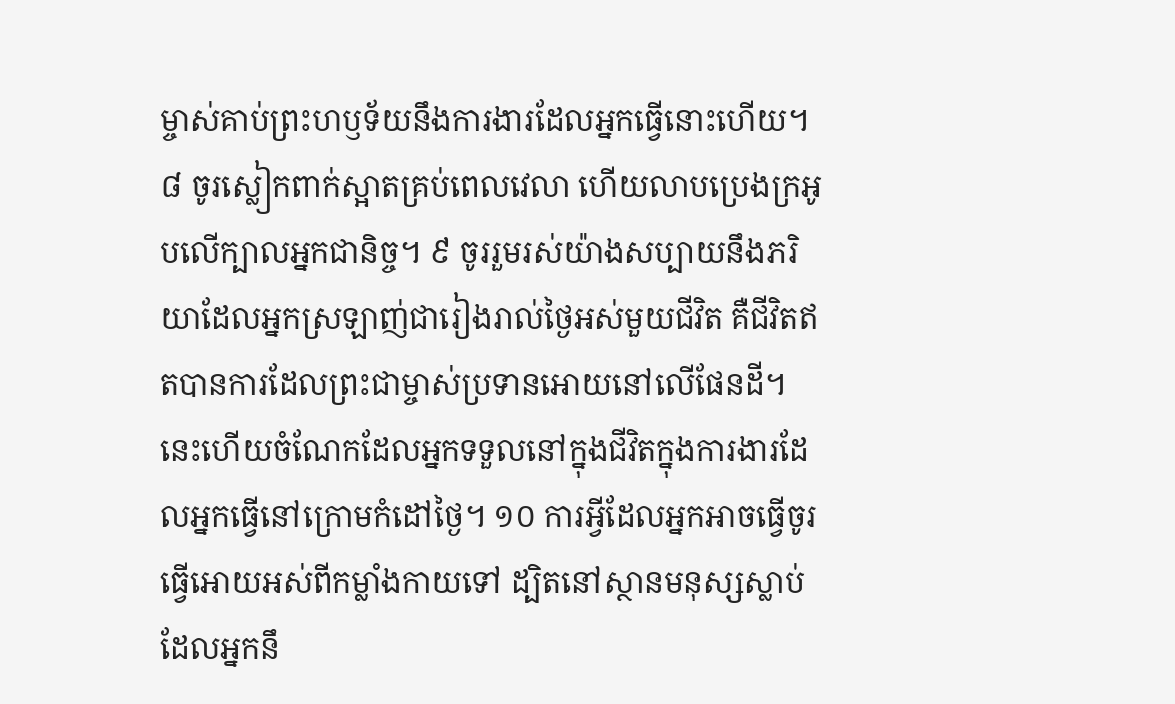ម្ចាស់គាប់ព្រះហឫទ័យនឹងការងារដែលអ្នកធ្វើនោះហើយ។ ៨ ចូរស្លៀកពាក់ស្អាតគ្រប់ពេលវេលា ហើយលាបប្រេងក្រអូបលើក្បាលអ្នកជានិច្ច។ ៩ ចូររួមរស់យ៉ាងសប្បាយនឹងភរិយាដែលអ្នកស្រឡាញ់ជារៀងរាល់ថ្ងៃអស់មួយជីវិត គឺជីវិតឥតបានការដែលព្រះជាម្ចាស់ប្រទានអោយនៅលើផែនដី។ នេះហើយចំណែកដែលអ្នកទទួលនៅក្នុងជីវិតក្នុងការងារដែលអ្នកធ្វើនៅក្រោមកំដៅថ្ងៃ។ ១០ ការអ្វីដែលអ្នកអាចធ្វើចូរធ្វើអោយអស់ពីកម្លាំងកាយទៅ ដ្បិតនៅស្ថានមនុស្សស្លាប់ដែលអ្នកនឹ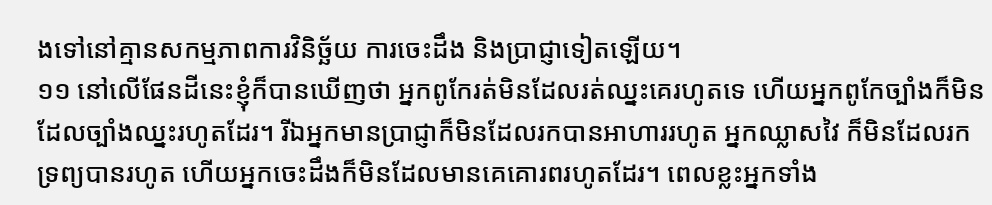ងទៅនៅគ្មានសកម្មភាពការវិនិច្ឆ័យ ការចេះដឹង និងប្រាជ្ញាទៀតឡើយ។
១១ នៅលើផែនដីនេះខ្ញុំក៏បានឃើញថា អ្នកពូកែរត់មិនដែលរត់ឈ្នះគេរហូតទេ ហើយអ្នកពូកែច្បាំងក៏មិនដែលច្បាំងឈ្នះរហូតដែរ។ រីឯអ្នកមានប្រាជ្ញាក៏មិនដែលរកបានអាហាររហូត អ្នកឈ្លាសវៃ ក៏មិនដែលរកទ្រព្យបានរហូត ហើយអ្នកចេះដឹងក៏មិនដែលមានគេគោរពរហូតដែរ។ ពេលខ្លះអ្នកទាំង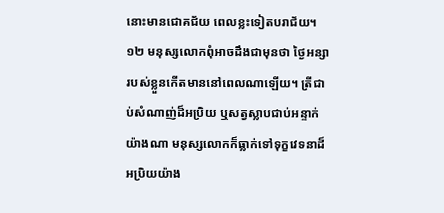នោះមានជោគជ័យ ពេលខ្លះទៀតបរាជ័យ។ ១២ មនុស្សលោកពុំអាចដឹងជាមុនថា ថ្ងៃអន្សារបស់ខ្លួនកើតមាននៅពេលណាឡើយ។ ត្រីជាប់សំណាញ់ដ៏អប្រិយ ឬសត្វស្លាបជាប់អន្ទាក់យ៉ាងណា មនុស្សលោកក៏ធ្លាក់ទៅទុក្ខវេទនាដ៏អប្រិយយ៉ាង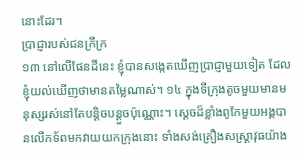នោះដែរ។
ប្រាជ្ញារបស់ជនក្រីក្រ
១៣ នៅលើផែនដីនេះ ខ្ញុំបានសង្កេតឃើញប្រាជ្ញាមួយទៀត ដែលខ្ញុំយល់ឃើញថាមានតម្លៃណាស់។ ១៤ ក្នុងទីក្រុងតូចមួយមានមនុស្សរស់នៅតែបន្តិចបន្តួចប៉ុណ្ណោះ។ ស្ដេចដ៏ខ្លាំងពូកែមួយអង្គបានលើកទ័ពមកវាយយកក្រុងនោះ ទាំងសង់គ្រឿងសស្រ្ដាវុធយ៉ាង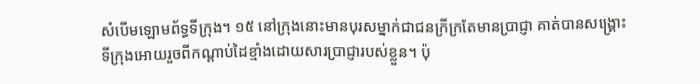សំបើមឡោមព័ទ្ធទីក្រុង។ ១៥ នៅក្រុងនោះមានបុរសម្នាក់ជាជនក្រីក្រតែមានប្រាជ្ញា គាត់បានសង្គ្រោះទីក្រុងអោយរួចពីកណ្ដាប់ដៃខ្មាំងដោយសារប្រាជ្ញារបស់ខ្លួន។ ប៉ុ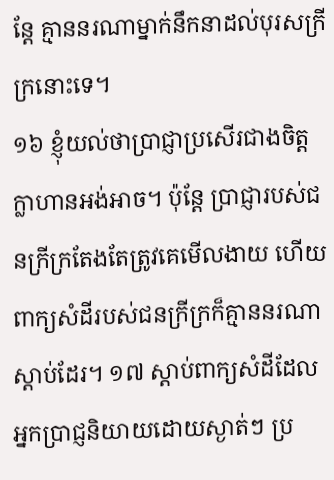ន្តែ គ្មាននរណាម្នាក់នឹកនាដល់បុរសក្រីក្រនោះទេ។
១៦ ខ្ញុំយល់ថាប្រាជ្ញាប្រសើរជាងចិត្តក្លាហានអង់អាច។ ប៉ុន្តែ ប្រាជ្ញារបស់ជនក្រីក្រតែងតែត្រូវគេមើលងាយ ហើយពាក្យសំដីរបស់ជនក្រីក្រក៏គ្មាននរណាស្ដាប់ដែរ។ ១៧ ស្ដាប់ពាក្យសំដីដែលអ្នកប្រាជ្ញនិយាយដោយស្ងាត់ៗ ប្រ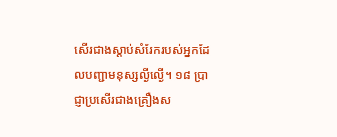សើរជាងស្ដាប់សំរែករបស់អ្នកដែលបញ្ជាមនុស្សល្ងីល្ងើ។ ១៨ ប្រាជ្ញាប្រសើរជាងគ្រឿងស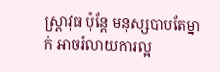ស្រ្ដាវុធ ប៉ុន្តែ មនុស្សបាបតែម្នាក់ អាចរំលាយការល្អ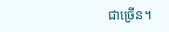ជាច្រើន។